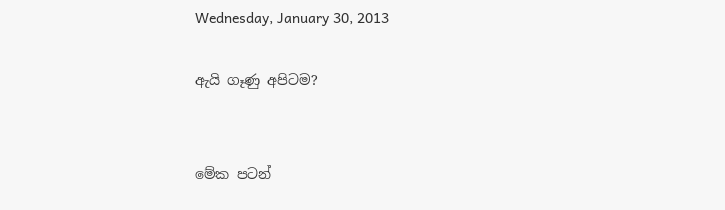Wednesday, January 30, 2013

ඇයි ගෑණු අපිටම?


මේක පටන්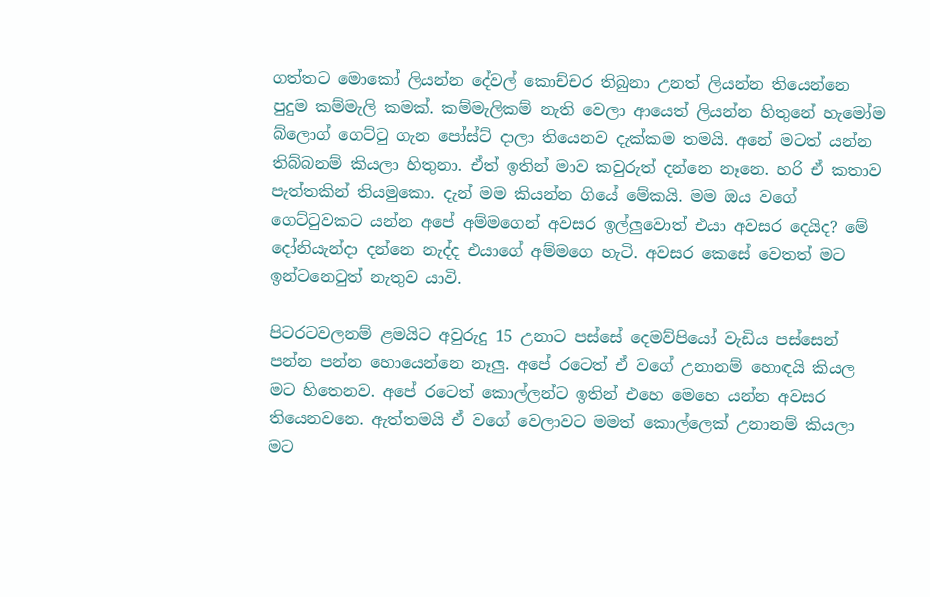ගත්තට මොකෝ ලියන්න දේවල් කොච්චර තිබුනා උනත් ලියන්න තියෙන්නෙ පුදුම කම්මැලි කමක්. කම්මැලිකම් නැති වෙලා ආයෙත් ලියන්න හිතුනේ හැමෝම බ්ලොග් ගෙට්ටු ගැන පෝස්ට් දාලා තියෙනව දැක්කම තමයි. අනේ මටත් යන්න තිබ්බනම් කියලා හිතුනා. ඒත් ඉතින් මාව කවුරුත් දන්නෙ නෑනෙ. හරි ඒ කතාව පැත්තකින් තියමුකො. දැන් මම කියන්න ගියේ මේකයි. මම ඔය වගේ ගෙට්ටුවකට යන්න අපේ අම්මගෙන් අවසර ඉල්ලුවොත් එයා අවසර දෙයිද? මේ දෝනියැන්දා දන්නෙ නැද්ද එයාගේ අම්මගෙ හැටි. අවසර කෙසේ වෙතත් මට ඉන්ටනෙටුත් නැතුව යාවි.

පිටරටවලනම් ළමයිට අවුරුදු 15 උනාට පස්සේ දෙමව්පියෝ වැඩිය පස්සෙන් පන්න පන්න හොයෙන්නෙ නෑලු. අපේ රටෙත් ඒ වගේ උනානම් හොඳයි කියල මට හිතෙනව. අපේ රටෙත් කොල්ලන්ට ඉතින් එහෙ මෙහෙ යන්න අවසර තියෙනවනෙ. ඇත්තමයි ඒ වගේ වෙලාවට මමත් කොල්ලෙක් උනානම් කියලා මට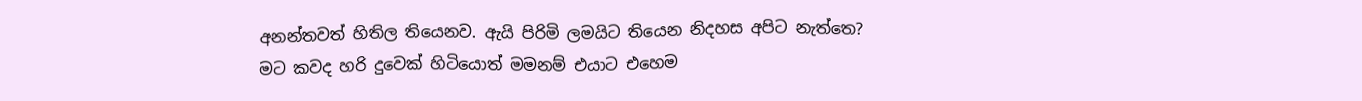අනන්තවත් හිතිල තියෙනව. ඇයි පිරිමි ලමයිට තියෙන නිදහස අපිට නැත්තෙ? මට කවද හරි දුවෙක් හිටියොත් මමනම් එයාට එහෙම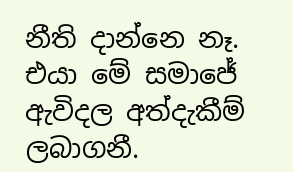නීති දාන්නෙ නෑ. එයා මේ සමාජේ ඇවිදල අත්දැකීම් ලබාගනී.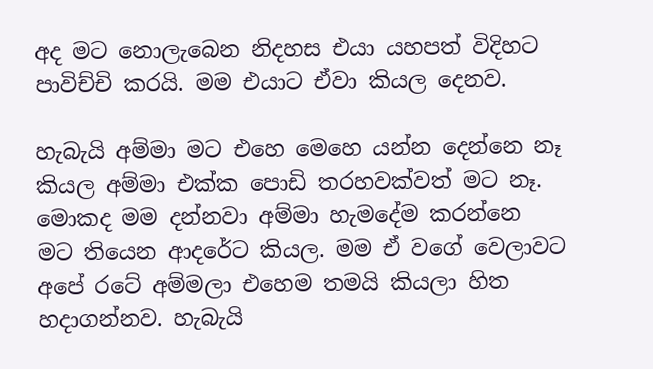අද මට නොලැබෙන නිදහස එයා යහපත් විදිහට පාවිච්චි කරයි. මම එයාට ඒවා කියල දෙනව.

හැබැයි අම්මා මට එහෙ මෙහෙ යන්න දෙන්නෙ නෑ කියල අම්මා එක්ක පොඩි තරහවක්වත් මට නෑ. මොකද මම දන්නවා අම්මා හැමදේම කරන්නෙ මට තියෙන ආදරේට කියල. මම ඒ වගේ වෙලාවට අපේ රටේ අම්මලා එහෙම තමයි කියලා හිත හදාගන්නව. හැබැයි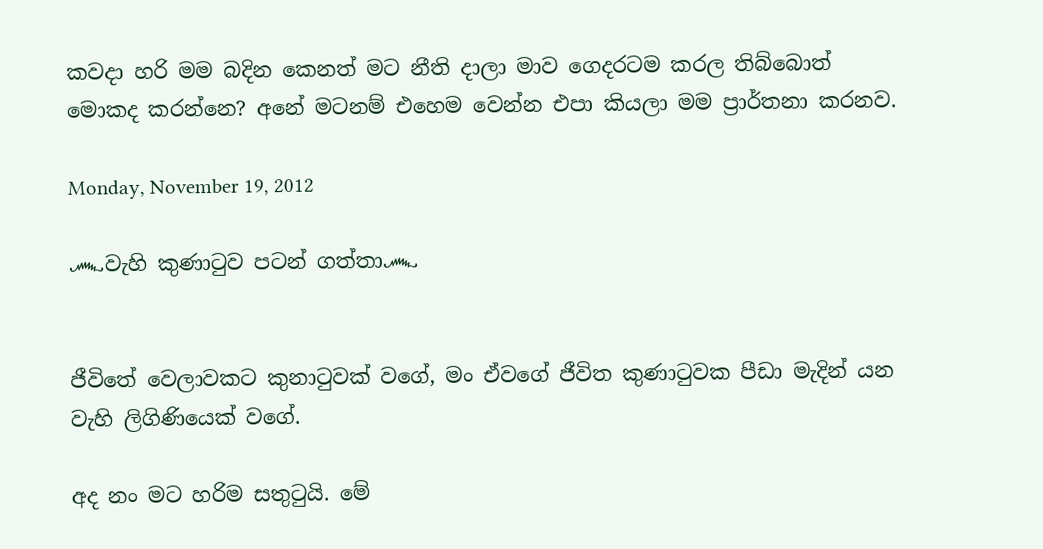කවදා හරි මම බදින කෙනත් මට නීති දාලා මාව ගෙදරටම කරල තිබ්බොත් මොකද කරන්නෙ? අනේ මටනම් එහෙම වෙන්න එපා කියලා මම ප්‍රාර්තනා කරනව.

Monday, November 19, 2012

෴වැහි කුණාටුව පටන් ගත්තා෴


ජීවිතේ වෙලාවකට කුනාටුවක් වගේ, මං ඒවගේ ජීවිත කුණාටුවක පීඩා මැදින් යන වැහි ලිගිණියෙක් වගේ.

අද නං මට හරිම සතුටුයි. මේ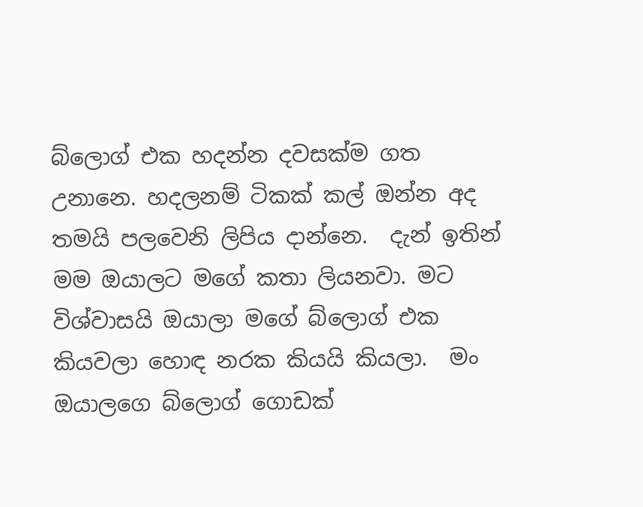බ්ලොග් එක හදන්න දවසක්ම ගත උනානෙ. හදලනම් ටිකක් කල් ඔන්න අද තමයි පලවෙනි ලිපිය දාන්නෙ.  දැන් ඉතින් මම ඔයාලට මගේ කතා ලියනවා. මට විශ්වාසයි ඔයාලා මගේ බ්ලොග් එක කියවලා හොඳ නරක කියයි කියලා.  මං ඔයාලගෙ බ්ලොග් ගොඩක්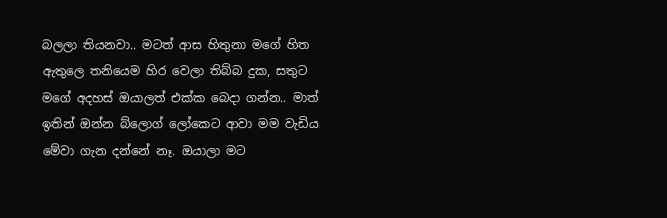බලලා තියනවා.. මටත් ආස හිතුනා මගේ හිත ඇතුලෙ තනියෙම හිර වෙලා තිබ්බ දුක, සතුට මගේ අදහස් ඔයාලත් එක්ක බෙදා ගන්න.. මාත් ඉතින් ඔන්න බ්ලොග් ලෝකෙට ආවා මම වැඩිය මේවා ගැන දන්නේ නෑ. ඔයාලා මට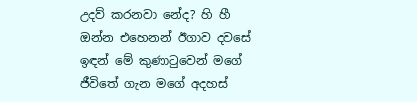උදව් කරනවා නේද? හි හී ඔන්න එහෙනන් ඊගාව දවසේ ඉඳන් මේ කුණාටුවෙන් මගේ ජීවිතේ ගැන මගේ අදහස්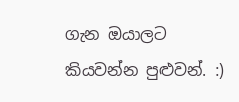ගැන ඔයාලට කියවන්න පුළුවන්. :)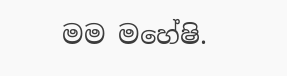මම මහේෂි.